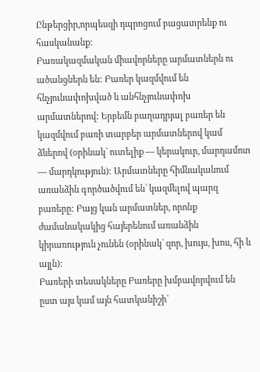Ընթերցիր,որպեսզի դպրոցում բացատրենք ու հասկանանք։
Բառակազմական միավորները արմատներն ու ածանցներն են: Բառեր կազմվում են հնչյունափոխված և անհնչյունափոխ արմատներով: Երբեմն բաղադրյալ բառեր են կազմվում բառի տարբեր արմատներով կամ ձևերով (օրինակ` ուտելիք — կերակուր, մարդամոտ — մարդկություն): Արմատները հիմնականում առանձին գործածվում են` կազմելով պարզ բառերը: Բայց կան արմատներ, որոնք ժամանակակից հայերենում առանձին կիրառություն չունեն (օրինակ` զոր, խույս, խոս, հի և այլն):
Բառերի տեսակները Բառերը խմբավորվում են ըստ այս կամ այն հատկանիշի`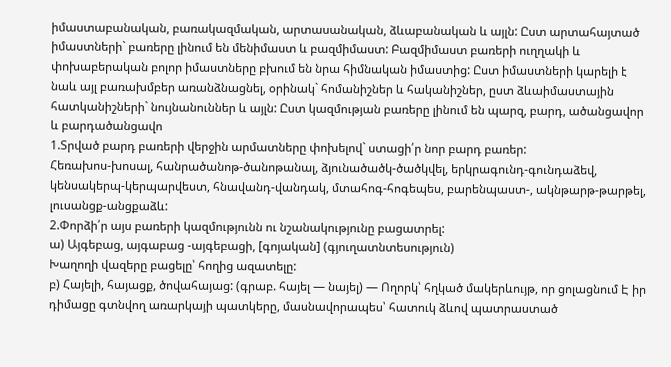իմաստաբանական, բառակազմական, արտասանական, ձևաբանական և այլն: Ըստ արտահայտած իմաստների` բառերը լինում են մենիմաստ և բազմիմաստ: Բազմիմաստ բառերի ուղղակի և փոխաբերական բոլոր իմաստները բխում են նրա հիմնական իմաստից: Ըստ իմաստների կարելի է նաև այլ բառախմբեր առանձնացնել, օրինակ` հոմանիշներ և հականիշներ, ըստ ձևաիմաստային հատկանիշների` նույնանուններ և այլն: Ըստ կազմության բառերը լինում են պարզ, բարդ, ածանցավոր և բարդածանցավո
1.Տրված բարդ բառերի վերջին արմատները փոխելով` ստացի՛ր նոր բարդ բառեր:
Հեռախոս-խոսալ, հանրածանոթ-ծանոթանալ, ձյունածածկ-ծածկվել, երկրագունդ-գունդաձեվ, կենսակերպ-կերպարվեստ, հնավանդ-վանդակ, մտահոգ-հոգեպես, բարենպաստ-, ակնթարթ-թարթել, լուսանցք-անցքաձև:
2.Փորձի՛ր այս բառերի կազմությունն ու նշանակությունը բացատրել:
ա) Այգեբաց, այգաբաց -այգեբացի, [գոյական] (գյուղատնտեսություն)
Խաղողի վազերը բացելը՝ հողից ազատելը:
բ) Հայելի, հայացք, ծովահայաց: (գրաբ. հայել — նայել) — Ողորկ՝ հղկած մակերևույթ, որ ցոլացնում Է իր դիմացը գտնվող առարկայի պատկերը, մասնավորապես՝ հատուկ ձևով պատրաստած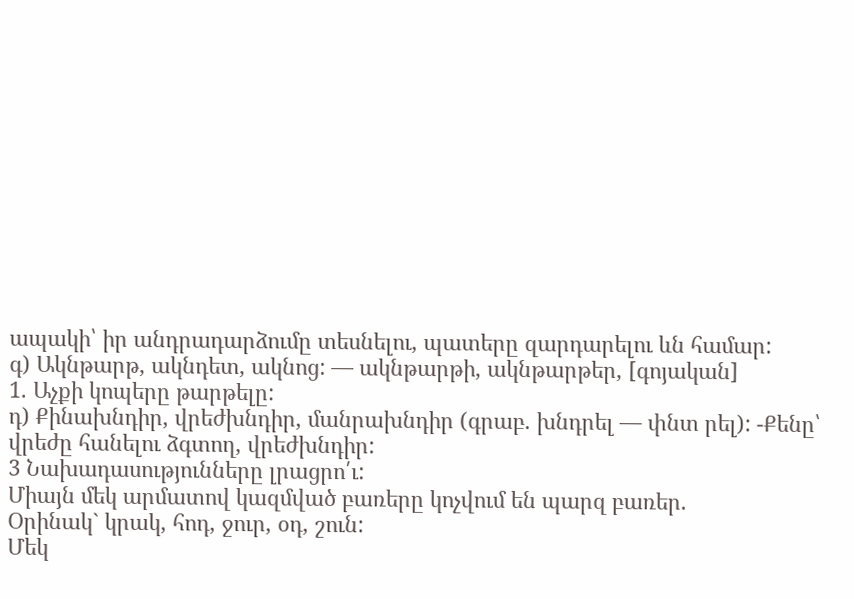ապակի՝ իր անդրադարձումը տեսնելու, պատերը զարդարելու ևն համար:
գ) Ակնթարթ, ակնդետ, ակնոց: — ակնթարթի, ակնթարթեր, [գոյական]
1. Աչքի կոպերը թարթելը:
դ) Քինախնդիր, վրեժխնդիր, մանրախնդիր (գրաբ. խնդրել — փնտ րել): -Քենը՝ վրեժը հանելու ձգտող, վրեժխնդիր:
3 Նախադասությունները լրացրո՛ւ:
Միայն մեկ արմատով կազմված բառերը կոչվում են պարզ բառեր.
Օրինակ` կրակ, հոդ, ջուր, օդ, շուն:
Մեկ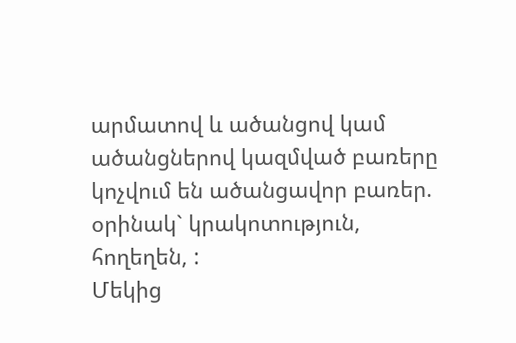արմատով և ածանցով կամ ածանցներով կազմված բառերը կոչվում են ածանցավոր բառեր. օրինակ` կրակոտություն, հողեղեն, :
Մեկից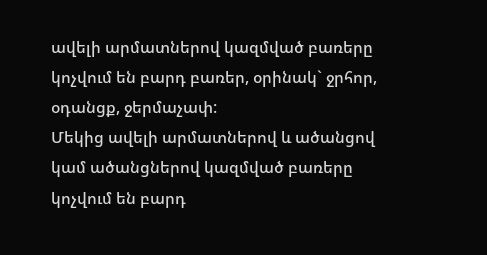ավելի արմատներով կազմված բառերը կոչվում են բարդ բառեր, օրինակ` ջրհոր, օդանցք, ջերմաչափ:
Մեկից ավելի արմատներով և ածանցով կամ ածանցներով կազմված բառերը կոչվում են բարդ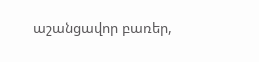աշանցավոր բառեր,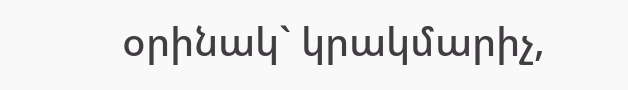օրինակ` կրակմարիչ,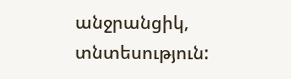անջրանցիկ, տնտեսություն: